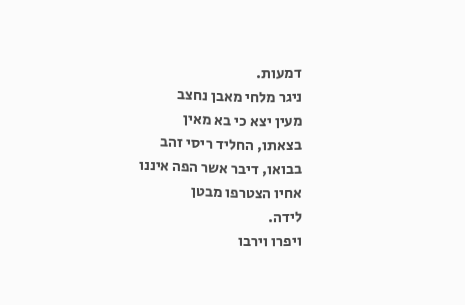דמעות.
ניגר מלחי מאבן נחצב
מעין יצא כי בא מאין
בצאתו, החליד ריסי זהב
בבואו, דיבר אשר הפה איננו
אחיו הצטרפו מבטן
לידה.
ויפרו וירבו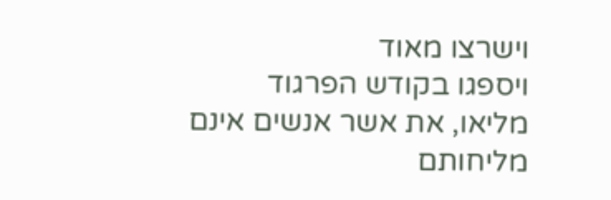וישרצו מאוד
ויספגו בקודש הפרגוד
מליאו, את אשר אנשים אינם
מליחותם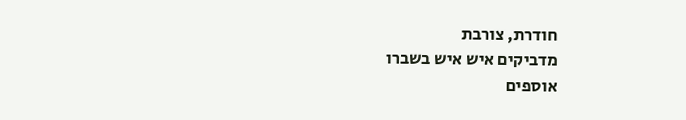חודרת, צורבת
מדביקים איש איש בשברו
אוספים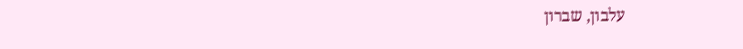עלבון, שברון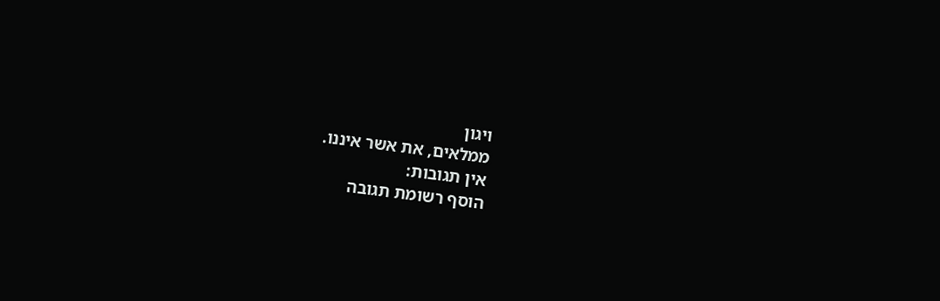ויגון
ממלאים, את אשר איננו.
אין תגובות:
הוסף רשומת תגובה